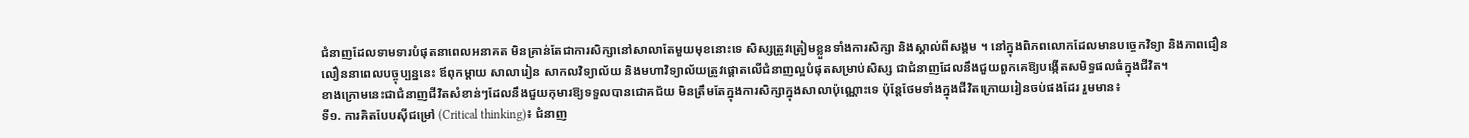ជំនាញដែលទាមទារបំផុតនាពេលអនាគត មិនគ្រាន់តែជាការសិក្សានៅសាលាតែមួយមុខនោះទេ សិស្សត្រូវត្រៀមខ្លួនទាំងការសិក្សា និងស្គាល់ពីសង្គម ។ នៅក្នុងពិភពលោកដែលមានបច្ចេកវិទ្យា និងភាពជឿនលឿននាពេលបច្ចុប្បន្ននេះ ឪពុកម្តាយ សាលារៀន សាកលវិទ្យាល័យ និងមហាវិទ្យាល័យត្រូវផ្តោតលើជំនាញល្អបំផុតសម្រាប់សិស្ស ជាជំនាញដែលនឹងជួយពួកគេឱ្យបង្កើតសមិទ្ធផលធំក្នុងជីវិត។
ខាងក្រោមនេះជាជំនាញជីវិតសំខាន់ៗដែលនឹងជួយកុមារឱ្យទទួលបានជោគជ័យ មិនត្រឹមតែក្នុងការសិក្សាក្នុងសាលាប៉ុណ្ណោះទេ ប៉ុន្តែថែមទាំងក្នុងជីវិតក្រោយរៀនចប់ផងដែរ រួមមាន៖
ទី១. ការគិតបែបស៊ីជម្រៅ (Critical thinking)៖ ជំនាញ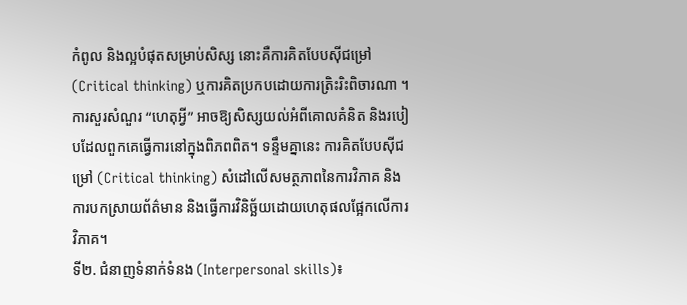កំពូល និងល្អបំផុតសម្រាប់សិស្ស នោះគឺការគិតបែបស៊ីជម្រៅ (Critical thinking) ឬការគិតប្រកបដោយការត្រិះរិះពិចារណា ។ ការសួរសំណួរ “ហេតុអ្វី” អាចឱ្យសិស្សយល់អំពីគោលគំនិត និងរបៀបដែលពួកគេធ្វើការនៅក្នុងពិភពពិត។ ទន្ទឹមគ្នានេះ ការគិតបែបស៊ីជម្រៅ (Critical thinking) សំដៅលើសមត្ថភាពនៃការវិភាគ និងការបកស្រាយព័ត៌មាន និងធ្វើការវិនិច្ឆ័យដោយហេតុផលផ្អែកលើការវិភាគ។
ទី២. ជំនាញទំនាក់ទំនង (Interpersonal skills)៖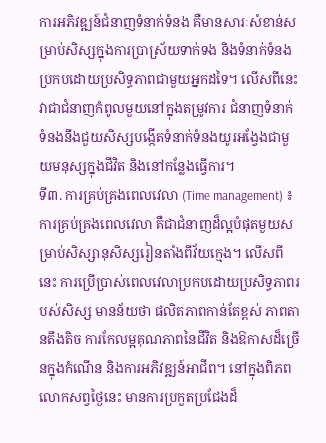ការអភិវឌ្ឍន៍ជំនាញទំនាក់ទំនង គឺមានសារៈសំខាន់សម្រាប់សិស្សក្នុងការប្រាស្រ័យទាក់ទង និងទំនាក់ទំនងប្រកបដោយប្រសិទ្ធភាពជាមួយអ្នកដទៃ។ លើសពីនេះ វាជាជំនាញកំពូលមួយនៅក្នុងតម្រូវការ ជំនាញទំនាក់ទំនងនឹងជួយសិស្សបង្កើតទំនាក់ទំនងយូរអង្វែងជាមួយមនុស្សក្នុងជីវិត និងនៅកន្លែងធ្វើការ។
ទី៣. ការគ្រប់គ្រងពេលវេលា (Time management) ៖ ការគ្រប់គ្រងពេលវេលា គឺជាជំនាញដ៏ល្អបំផុតមួយសម្រាប់សិស្សានុសិស្សរៀនតាំងពីវ័យក្មេង។ លើសពីនេះ ការប្រើប្រាស់ពេលវេលាប្រកបដោយប្រសិទ្ធភាពរបស់សិស្ស មានន័យថា ផលិតភាពកាន់តែខ្ពស់ ភាពតានតឹងតិច ការកែលម្អគុណភាពនៃជីវិត និងឱកាសដ៏ច្រើនក្នុងកំណើន និងការអភិវឌ្ឍន៍អាជីព។ នៅក្នុងពិភពលោកសព្វថ្ងៃនេះ មានការប្រកួតប្រជែងដ៏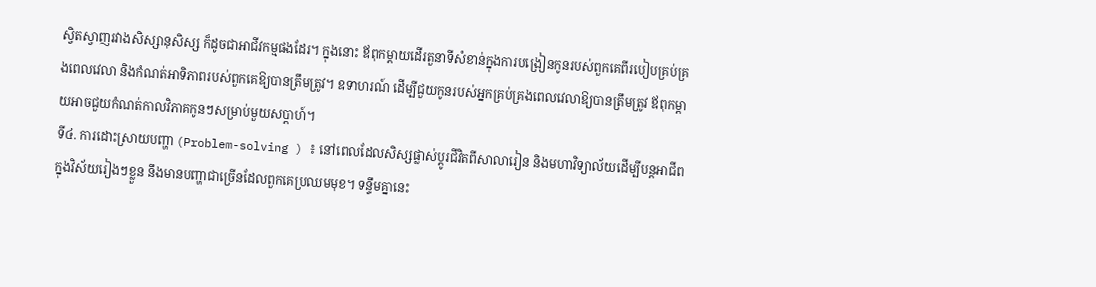ស្វិតស្វាញរវាងសិស្សានុសិស្ស ក៏ដូចជាអាជីវកម្មផងដែរ។ ក្នុងនោះ ឪពុកម្តាយដើរតួនាទីសំខាន់ក្នុងការបង្រៀនកូនរបស់ពួកគេពីរបៀបគ្រប់គ្រងពេលវេលា និងកំណត់អាទិភាពរបស់ពួកគេឱ្យបានត្រឹមត្រូវ។ ឧទាហរណ៍ ដើម្បីជួយកូនរបស់អ្នកគ្រប់គ្រងពេលវេលាឱ្យបានត្រឹមត្រូវ ឪពុកម្ដាយអាចជួយកំណត់កាលវិភាគកូនៗសម្រាប់មួយសប្តាហ៍។
ទី៤. ការដោះស្រាយបញ្ហា (Problem-solving ) ៖ នៅពេលដែលសិស្សផ្លាស់ប្ដូរជីវិតពីសាលារៀន និងមហាវិទ្យាល័យដើម្បីបន្តអាជីពក្នុងវិស័យរៀងៗខ្លួន នឹងមានបញ្ហាជាច្រើនដែលពួកគេប្រឈមមុខ។ ទន្ទឹមគ្នានេះ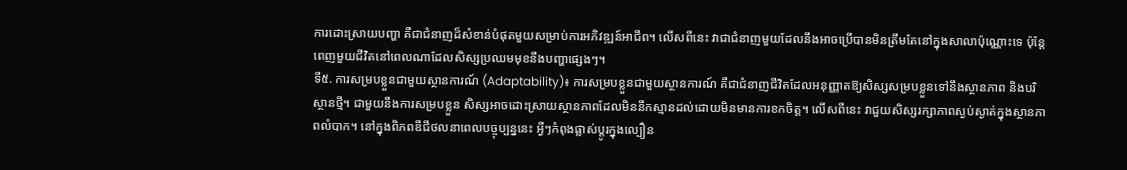ការដោះស្រាយបញ្ហា គឺជាជំនាញដ៏សំខាន់បំផុតមួយសម្រាប់ការអភិវឌ្ឍន៍អាជីព។ លើសពីនេះ វាជាជំនាញមួយដែលនឹងអាចប្រើបានមិនត្រឹមតែនៅក្នុងសាលាប៉ុណ្ណោះទេ ប៉ុន្តែពេញមួយជីវិតនៅពេលណាដែលសិស្សប្រឈមមុខនឹងបញ្ហាផ្សេងៗ។
ទី៥. ការសម្របខ្លួនជាមួយស្ថានការណ៍ (Adaptability)៖ ការសម្របខ្លួនជាមួយស្ថានការណ៍ គឺជាជំនាញជីវិតដែលអនុញ្ញាតឱ្យសិស្សសម្របខ្លួនទៅនឹងស្ថានភាព និងបរិស្ថានថ្មី។ ជាមួយនឹងការសម្របខ្លួន សិស្សអាចដោះស្រាយស្ថានភាពដែលមិននឹកស្មានដល់ដោយមិនមានការខកចិត្ត។ លើសពីនេះ វាជួយសិស្សរក្សាភាពស្ងប់ស្ងាត់ក្នុងស្ថានភាពលំបាក។ នៅក្នុងពិភពឌីជីថលនាពេលបច្ចុប្បន្ននេះ អ្វីៗកំពុងផ្លាស់ប្តូរក្នុងល្បឿន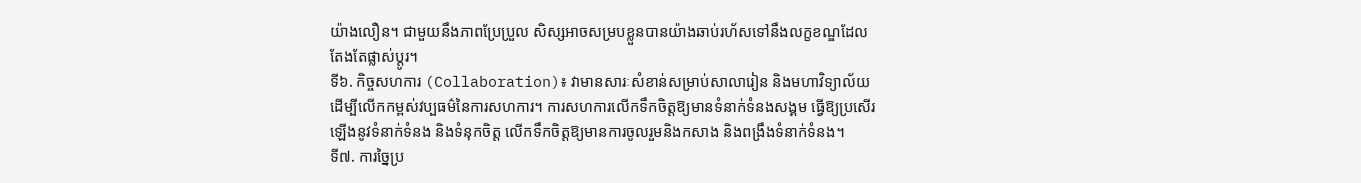យ៉ាងលឿន។ ជាមួយនឹងភាពប្រែប្រួល សិស្សអាចសម្របខ្លួនបានយ៉ាងឆាប់រហ័សទៅនឹងលក្ខខណ្ឌដែលតែងតែផ្លាស់ប្តូរ។
ទី៦. កិច្ចសហការ (Collaboration)៖ វាមានសារៈសំខាន់សម្រាប់សាលារៀន និងមហាវិទ្យាល័យ ដើម្បីលើកកម្ពស់វប្បធម៌នៃការសហការ។ ការសហការលើកទឹកចិត្តឱ្យមានទំនាក់ទំនងសង្គម ធ្វើឱ្យប្រសើរឡើងនូវទំនាក់ទំនង និងទំនុកចិត្ត លើកទឹកចិត្តឱ្យមានការចូលរួមនិងកសាង និងពង្រឹងទំនាក់ទំនង។
ទី៧. ការច្នៃប្រ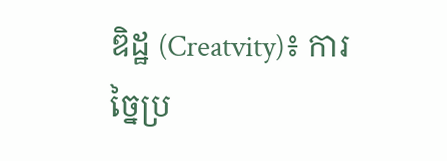ឌិដ្ឋ (Creatvity)៖ ការច្នៃប្រ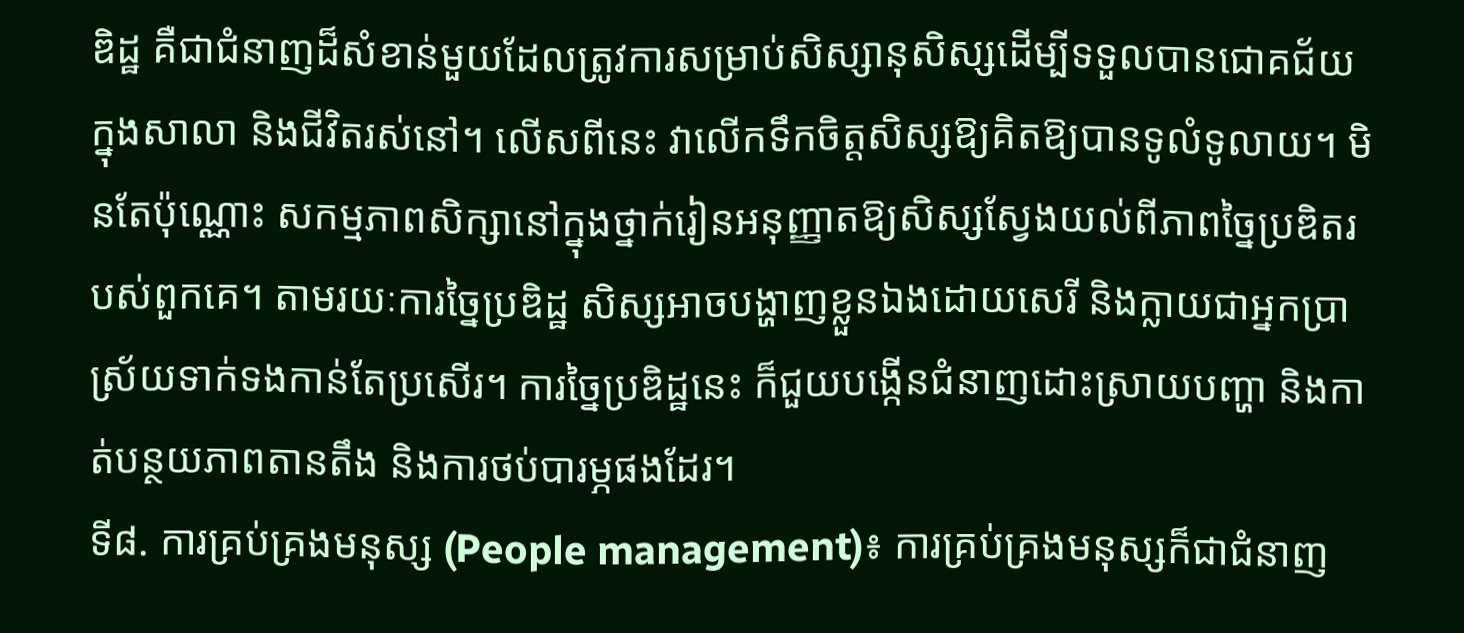ឌិដ្ឋ គឺជាជំនាញដ៏សំខាន់មួយដែលត្រូវការសម្រាប់សិស្សានុសិស្សដើម្បីទទួលបានជោគជ័យក្នុងសាលា និងជីវិតរស់នៅ។ លើសពីនេះ វាលើកទឹកចិត្តសិស្សឱ្យគិតឱ្យបានទូលំទូលាយ។ មិនតែប៉ុណ្ណោះ សកម្មភាពសិក្សានៅក្នុងថ្នាក់រៀនអនុញ្ញាតឱ្យសិស្សស្វែងយល់ពីភាពច្នៃប្រឌិតរបស់ពួកគេ។ តាមរយៈការច្នៃប្រឌិដ្ឋ សិស្សអាចបង្ហាញខ្លួនឯងដោយសេរី និងក្លាយជាអ្នកប្រាស្រ័យទាក់ទងកាន់តែប្រសើរ។ ការច្នៃប្រឌិដ្ឋនេះ ក៏ជួយបង្កើនជំនាញដោះស្រាយបញ្ហា និងកាត់បន្ថយភាពតានតឹង និងការថប់បារម្ភផងដែរ។
ទី៨. ការគ្រប់គ្រងមនុស្ស (People management)៖ ការគ្រប់គ្រងមនុស្សក៏ជាជំនាញ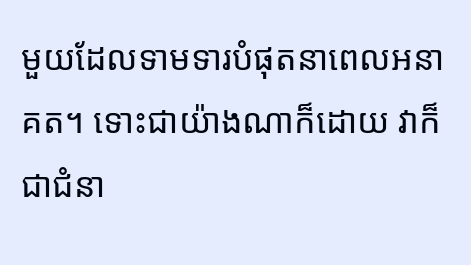មួយដែលទាមទារបំផុតនាពេលអនាគត។ ទោះជាយ៉ាងណាក៏ដោយ វាក៏ជាជំនា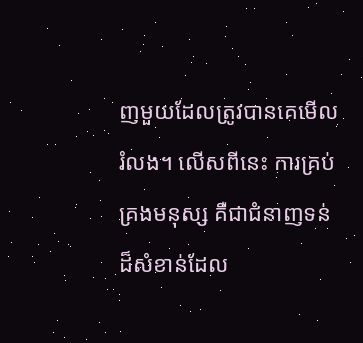ញមួយដែលត្រូវបានគេមើលរំលង។ លើសពីនេះ ការគ្រប់គ្រងមនុស្ស គឺជាជំនាញទន់ដ៏សំខាន់ដែល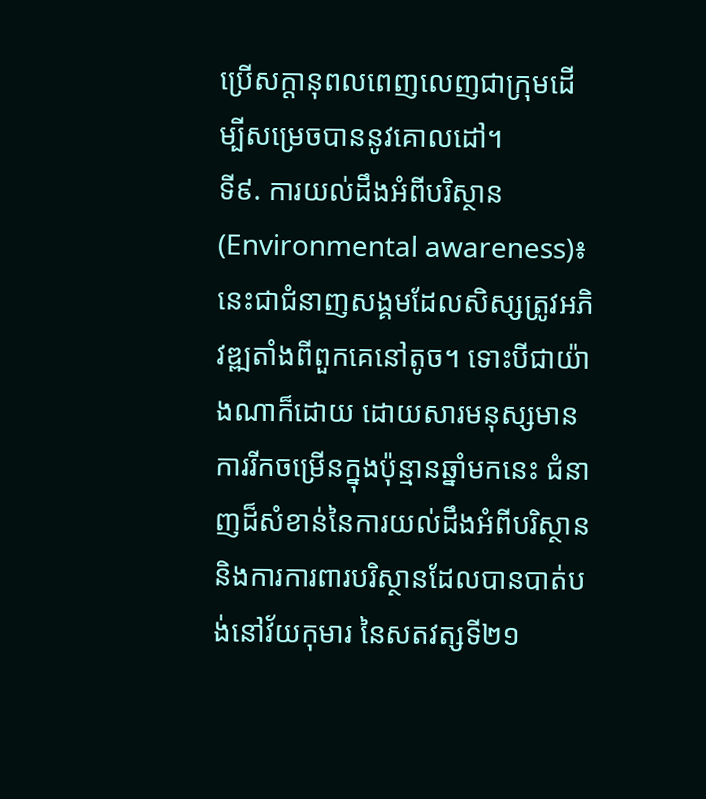ប្រើសក្តានុពលពេញលេញជាក្រុមដើម្បីសម្រេចបាននូវគោលដៅ។
ទី៩. ការយល់ដឹងអំពីបរិស្ថាន (Environmental awareness)៖ នេះជាជំនាញសង្គមដែលសិស្សត្រូវអភិវឌ្ឍតាំងពីពួកគេនៅតូច។ ទោះបីជាយ៉ាងណាក៏ដោយ ដោយសារមនុស្សមានការរីកចម្រើនក្នុងប៉ុន្មានឆ្នាំមកនេះ ជំនាញដ៏សំខាន់នៃការយល់ដឹងអំពីបរិស្ថាន និងការការពារបរិស្ថានដែលបានបាត់បង់នៅវ័យកុមារ នៃសតវត្សទី២១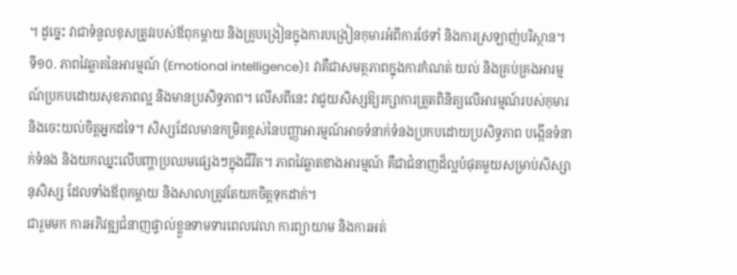។ ដូច្នេះ វាជាទំនួលខុសត្រូវរបស់ឪពុកម្តាយ និងគ្រូបង្រៀនក្នុងការបង្រៀនកុមារអំពីការថែទាំ និងការស្រឡាញ់បរិស្ថាន។
ទី១០. ភាពវៃឆ្លាតនៃអារម្មណ៍ (Emotional intelligence)៖ វាគឺជាសមត្ថភាពក្នុងការកំណត់ យល់ និងគ្រប់គ្រងអារម្មណ៍ប្រកបដោយសុខភាពល្អ និងមានប្រសិទ្ធភាព។ លើសពីនេះ វាជួយសិស្សឱ្យរក្សាការត្រួតពិនិត្យលើអារម្មណ៍របស់កុមារ និងចេះយល់ចិត្តអ្នកដទៃ។ សិស្សដែលមានកម្រិតខ្ពស់នៃបញ្ញាអារម្មណ៍អាចទំនាក់ទំនងប្រកបដោយប្រសិទ្ធភាព បង្កើនទំនាក់ទំនង និងយកឈ្នះលើបញ្ហាប្រឈមផ្សេងៗក្នុងជីវិត។ ភាពវៃឆ្លាតខាងអារម្មណ៍ គឺជាជំនាញដ៏ល្អបំផុតមួយសម្រាប់សិស្សានុសិស្ស ដែលទាំងឪពុកម្តាយ និងសាលាត្រូវតែយកចិត្តទុកដាក់។
ជារួមមក ការអភិវឌ្ឍជំនាញផ្ទាល់ខ្លួនទាមទារពេលវេលា ការព្យាយាម និងការអត់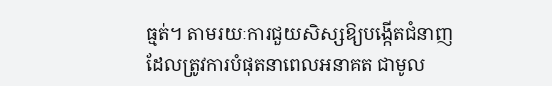ធ្មត់។ តាមរយៈការជួយសិស្សឱ្យបង្កើតជំនាញដែលត្រូវការបំផុតនាពេលអនាគត ជាមូល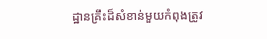ដ្ឋានគ្រឹះដ៏សំខាន់មួយកំពុងត្រូវ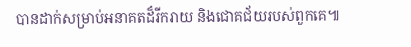បានដាក់សម្រាប់អនាគតដ៏រីករាយ និងជោគជ័យរបស់ពួកគេ៕